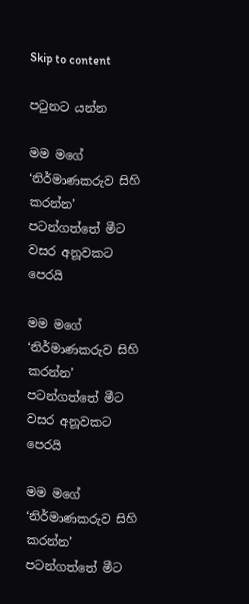Skip to content

පටුනට යන්න

මම මගේ ‘නිර්මාණකරුව සිහි කරන්න’ පටන්ගත්තේ මීට වසර අනූවකට පෙරයි

මම මගේ ‘නිර්මාණකරුව සිහි කරන්න’ පටන්ගත්තේ මීට වසර අනූවකට පෙරයි

මම මගේ ‘නිර්මාණකරුව සිහි කරන්න’ පටන්ගත්තේ මීට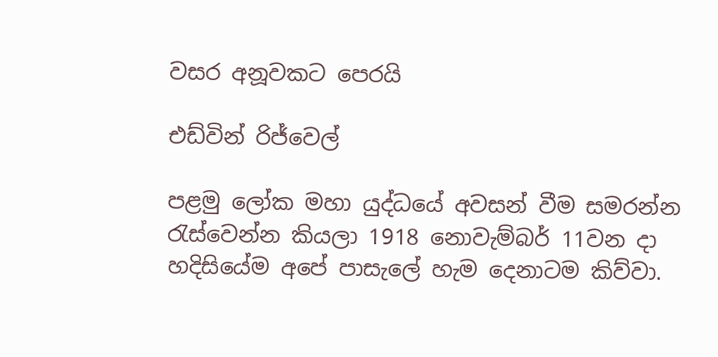වසර අනූවකට පෙරයි

එඩ්වින් රිජ්වෙල්

පළමු ලෝක මහා යුද්ධයේ අවසන් වීම සමරන්න රැස්වෙන්න කියලා 1918 නොවැම්බර් 11වන දා හදිසියේම අපේ පාසැලේ හැම දෙනාටම කිව්වා.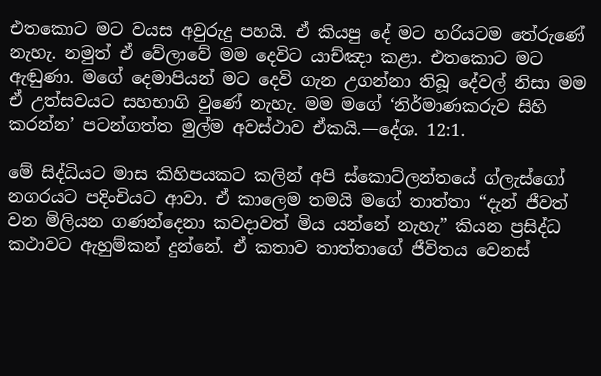එතකොට මට වයස අවුරුදු පහයි. ඒ කියපු දේ මට හරියටම තේරුණේ නැහැ. නමුත් ඒ වේලාවේ මම දෙවිට යාච්ඤා කළා. එතකොට මට ඇඬුණා. මගේ දෙමාපියන් මට දෙවි ගැන උගන්නා තිබූ දේවල් නිසා මම ඒ උත්සවයට සහභාගි වුණේ නැහැ. මම මගේ ‘නිර්මාණකරුව සිහි කරන්න’ පටන්ගත්ත මුල්ම අවස්ථාව ඒකයි.—දේශ. 12:1.

මේ සිද්ධියට මාස කිහිපයකට කලින් අපි ස්කොට්ලන්තයේ ග්ලැස්ගෝ නගරයට පදිංචියට ආවා. ඒ කාලෙම තමයි මගේ තාත්තා “දැන් ජීවත් වන මිලියන ගණන්දෙනා කවදාවත් මිය යන්නේ නැහැ” කියන ප්‍රසිද්ධ කථාවට ඇහුම්කන් දුන්නේ. ඒ කතාව තාත්තාගේ ජීවිතය වෙනස්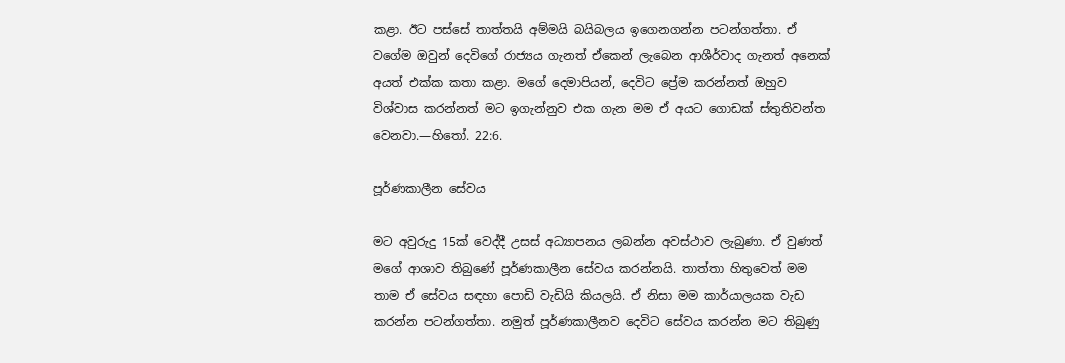කළා. ඊට පස්සේ තාත්තයි අම්මයි බයිබලය ඉගෙනගන්න පටන්ගත්තා. ඒ වගේම ඔවුන් දෙවිගේ රාජ්‍යය ගැනත් ඒකෙන් ලැබෙන ආශීර්වාද ගැනත් අනෙක් අයත් එක්ක කතා කළා. මගේ දෙමාපියන්, දෙවිට ප්‍රේම කරන්නත් ඔහුව විශ්වාස කරන්නත් මට ඉගැන්නුව එක ගැන මම ඒ අයට ගොඩක් ස්තුතිවන්ත වෙනවා.—හිතෝ. 22:6.

පූර්ණකාලීන සේවය

මට අවුරුදු 15ක් වෙද්දී උසස් අධ්‍යාපනය ලබන්න අවස්ථාව ලැබුණා. ඒ වුණත් මගේ ආශාව තිබුණේ පූර්ණකාලීන සේවය කරන්නයි. තාත්තා හිතුවෙත් මම තාම ඒ සේවය සඳහා පොඩි වැඩියි කියලයි. ඒ නිසා මම කාර්යාලයක වැඩ කරන්න පටන්ගත්තා. නමුත් පූර්ණකාලීනව දෙවිට සේවය කරන්න මට තිබුණු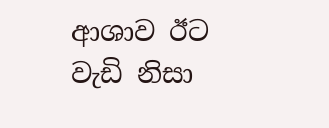ආශාව ඊට වැඩි නිසා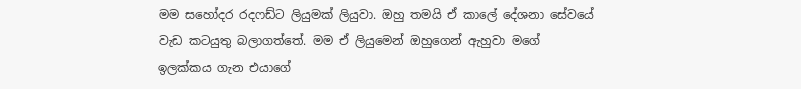මම සහෝදර රදෆඩ්ට ලියුමක් ලියුවා. ඔහු තමයි ඒ කාලේ දේශනා සේවයේ වැඩ කටයුතු බලාගත්තේ. මම ඒ ලියුමෙන් ඔහුගෙන් ඇහුවා මගේ ඉලක්කය ගැන එයාගේ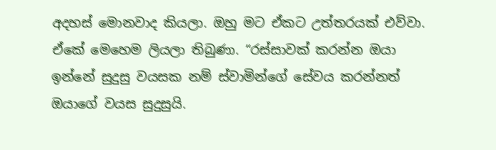අදහස් මොනවාද කියලා. ඔහු මට ඒකට උත්තරයක් එව්වා. ඒකේ මෙහෙම ලියලා තිබුණා. “රස්සාවක් කරන්න ඔයා ඉන්නේ සුදුසු වයසක නම් ස්වාමින්ගේ සේවය කරන්නත් ඔයාගේ වයස සුදුසුයි.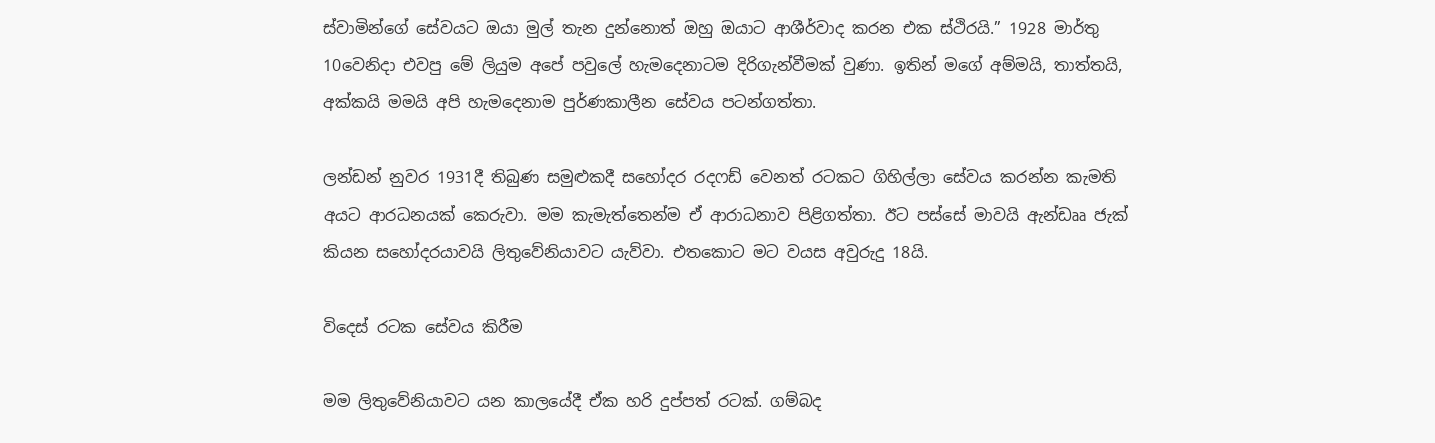ස්වාමින්ගේ සේවයට ඔයා මුල් තැන දුන්නොත් ඔහු ඔයාට ආශීර්වාද කරන එක ස්ථිරයි.” 1928 මාර්තු 10වෙනිදා එවපු මේ ලියුම අපේ පවුලේ හැමදෙනාටම දිරිගැන්වීමක් වුණා. ඉතින් මගේ අම්මයි, තාත්තයි, අක්කයි මමයි අපි හැමදෙනාම පුර්ණකාලීන සේවය පටන්ගත්තා.

ලන්ඩන් නුවර 1931දී තිබුණ සමුළුකදී සහෝදර රදෆඩ් වෙනත් රටකට ගිහිල්ලා සේවය කරන්න කැමති අයට ආරධනයක් කෙරුවා. මම කැමැත්තෙන්ම ඒ ආරාධනාව පිළිගත්තා. ඊට පස්සේ මාවයි ඇන්ඩෲ ජැක් කියන සහෝදරයාවයි ලිතුවේනියාවට යැව්වා. එතකොට මට වයස අවුරුදු 18යි.

විදෙස් රටක සේවය කිරීම

මම ලිතුවේනියාවට යන කාලයේදී ඒක හරි දුප්පත් රටක්. ගම්බද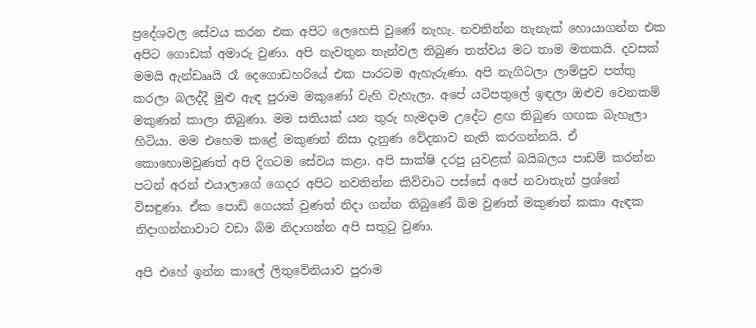ප්‍රදේශවල සේවය කරන එක අපිට ලෙහෙසි වුණේ නැහැ. නවතින්න තැනැක් හොයාගන්න එක අපිට ගොඩක් අමාරු වුණා. අපි නැවතුන තැන්වල තිබුණ තත්වය මට තාම මතකයි. දවසක් මමයි ඇන්ඩෲයි රෑ දෙගොඩහරියේ එක පාරටම ඇහැරුණා. අපි නැගිටලා ලාම්පුව පත්තු කරලා බලද්දී මුළු ඇඳ පුරාම මකුණෝ වැහි වැහැලා. අපේ යටිපතුලේ ඉඳලා ඔළුව වෙනකම් මකුණන් කාලා තිබුණා. මම සතියක් යන තුරු හැමදාම උදේට ළඟ තිබුණ ගඟක බැහැලා හිටියා. මම එහෙම කළේ මකුණන් නිසා දැනුණ වේදනාව නැති කරගන්නයි. ඒ කොහොමවුණත් අපි දිගටම සේවය කළා. අපි සාක්ෂි දරපු යුවළක් බයිබලය පාඩම් කරන්න පටන් අරන් එයාලාගේ ගෙදර අපිට නවතින්න කිව්වාට පස්සේ අපේ නවාතැන් ප්‍රශ්නේ විසඳුණා. ඒක පොඩි ගෙයක් වුණත් නිදා ගන්න තිබුණේ බිම වුණත් මකුණන් කකා ඇඳක නිදාගන්නාවාට වඩා බිම නිදාගන්න අපි සතුටු වුණා.

අපි එහේ ඉන්න කාලේ ලිතුවේනියාව පුරාම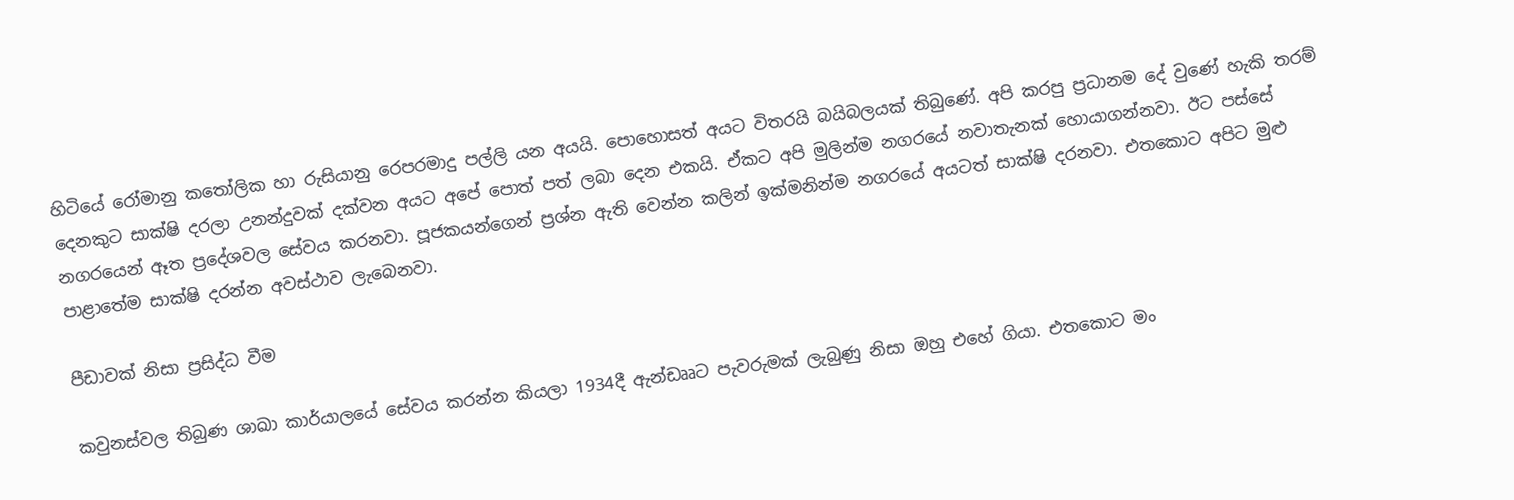හිටියේ රෝමානු කතෝලික හා රුසියානු රෙපරමාදු පල්ලි යන අයයි. පොහොසත් අයට විතරයි බයිබලයක් තිබුණේ. අපි කරපු ප්‍රධානම දේ වුණේ හැකි තරම් දෙනකුට සාක්ෂි දරලා උනන්දුවක් දක්වන අයට අපේ පොත් පත් ලබා දෙන එකයි. ඒකට අපි මුලින්ම නගරයේ නවාතැනක් හොයාගන්නවා. ඊට පස්සේ නගරයෙන් ඈත ප්‍රදේශවල සේවය කරනවා. පූජකයන්ගෙන් ප්‍රශ්න ඇති වෙන්න කලින් ඉක්මනින්ම නගරයේ අයටත් සාක්ෂි දරනවා. එතකොට අපිට මුළු පාළාතේම සාක්ෂි දරන්න අවස්ථාව ලැබෙනවා.

පීඩාවක් නිසා ප්‍රසිද්ධ වීම

කවුනස්වල තිබුණ ශාඛා කාර්යාලයේ සේවය කරන්න කියලා 1934දී ඇන්ඩෲට පැවරුමක් ලැබුණු නිසා ඔහු එහේ ගියා. එතකොට මං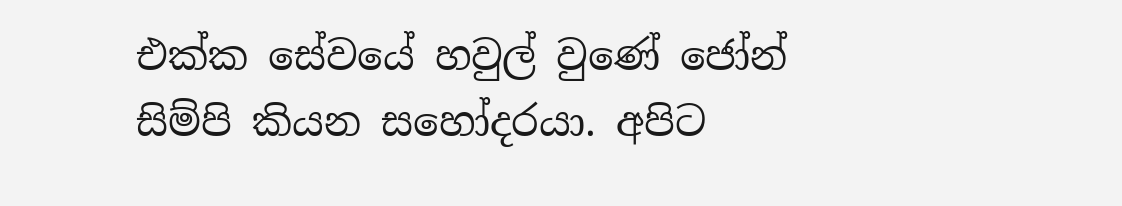එක්ක සේවයේ හවුල් වුණේ ජෝන් සිම්පි කියන සහෝදරයා. අපිට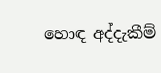හොඳ අද්දැකීම්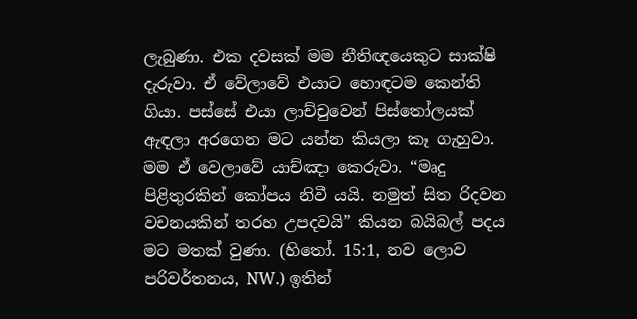ලැබුණා. එක දවසක් මම නීතිඥයෙකුට සාක්ෂි දැරුවා. ඒ වේලාවේ එයාට හොඳටම කෙන්ති ගියා. පස්සේ එයා ලාච්චුවෙන් පිස්තෝලයක් ඇඳලා අරගෙන මට යන්න කියලා කෑ ගැහුවා. මම ඒ වෙලාවේ යාච්ඤා කෙරුවා. “මෘදු පිළිතුරකින් කෝපය නිවී යයි. නමුත් සිත රිදවන වචනයකින් තරහ උපදවයි” කියන බයිබල් පදය මට මතක් වුණා. (හිතෝ. 15:1, නව ලොව පරිවර්තනය, NW.) ඉතින්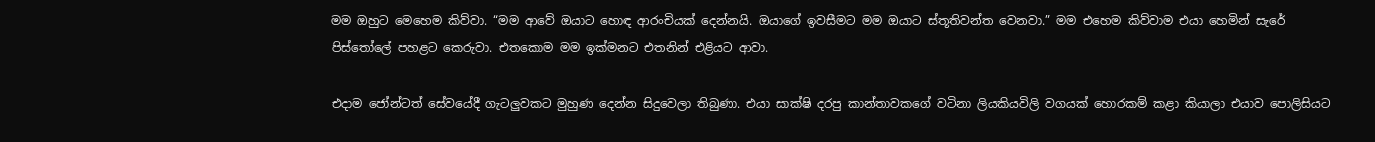මම ඔහුට මෙහෙම කිව්වා. “මම ආවේ ඔයාට හොඳ ආරංචියක් දෙන්නයි. ඔයාගේ ඉවසීමට මම ඔයාට ස්තූතිවන්ත වෙනවා.” මම එහෙම කිව්වාම එයා හෙමින් සැරේ පිස්තෝලේ පහළට කෙරුවා. එතකොම මම ඉක්මනට එතනින් එළියට ආවා.

එදාම ජෝන්ටත් සේවයේදී ගැටලුවකට මුහුණ දෙන්න සිදුවෙලා තිබුණා. එයා සාක්ෂි දරපු කාන්තාවකගේ වටිනා ලියකියවිලි වගයක් හොරකම් කළා කියාලා එයාව පොලිසියට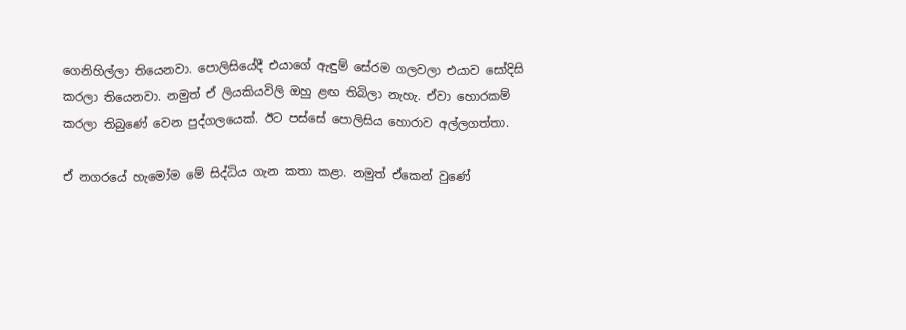ගෙනිහිල්ලා තියෙනවා. පොලිසියේදී එයාගේ ඇඳුම් සේරම ගලවලා එයාව සෝදිසි කරලා තියෙනවා. නමුත් ඒ ලියකියවිලි ඔහු ළඟ තිබිලා නැහැ. ඒවා හොරකම් කරලා තිබුණේ වෙන පුද්ගලයෙක්. ඊට පස්සේ පොලිසිය හොරාව අල්ලගත්තා.

ඒ නගරයේ හැමෝම මේ සිද්ධිය ගැන කතා කළා. නමුත් ඒකෙන් වුණේ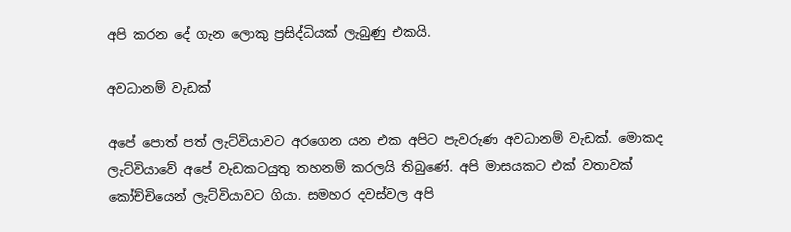අපි කරන දේ ගැන ලොකු ප්‍රසිද්ධියක් ලැබුණු එකයි.

අවධානම් වැඩක්

අපේ පොත් පත් ලැට්වියාවට අරගෙන යන එක අපිට පැවරුණ අවධානම් වැඩක්. මොකද ලැට්වියාවේ අපේ වැඩකටයුතු තහනම් කරලයි තිබුණේ. අපි මාසයකට එක් වතාවක් කෝච්චියෙන් ලැට්වියාවට ගියා. සමහර දවස්වල අපි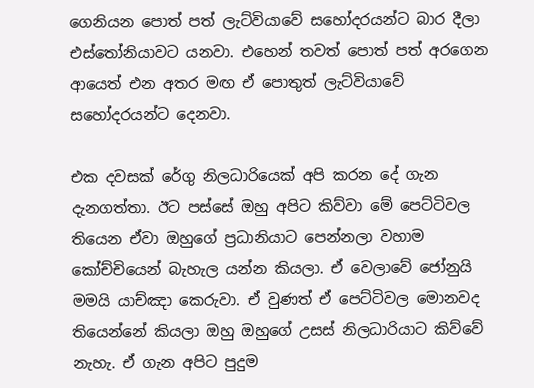ගෙනියන පොත් පත් ලැට්වියාවේ සහෝදරයන්ට බාර දීලා එස්තෝනියාවට යනවා. එහෙන් තවත් පොත් පත් අරගෙන ආයෙත් එන අතර මඟ ඒ පොතුත් ලැට්වියාවේ සහෝදරයන්ට දෙනවා.

එක දවසක් රේගු නිලධාරියෙක් අපි කරන දේ ගැන දැනගත්තා. ඊට පස්සේ ඔහු අපිට කිව්වා මේ පෙට්ටිවල තියෙන ඒවා ඔහුගේ ප්‍රධානියාට පෙන්නලා වහාම කෝච්චියෙන් බැහැල යන්න කියලා. ඒ වෙලාවේ ජෝනුයි මමයි යාච්ඤා කෙරුවා. ඒ වුණත් ඒ පෙට්ටිවල මොනවද තියෙන්නේ කියලා ඔහු ඔහුගේ උසස් නිලධාරියාට කිව්වේ නැහැ. ඒ ගැන අපිට පුදුම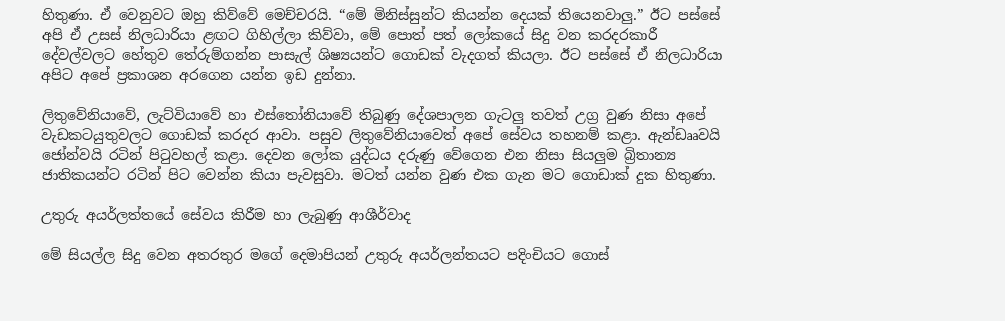හිතුණා. ඒ වෙනුවට ඔහු කිව්වේ මෙච්චරයි. “මේ මිනිස්සුන්ට කියන්න දෙයක් තියෙනවාලු.” ඊට පස්සේ අපි ඒ උසස් නිලධාරියා ළඟට ගිහිල්ලා කිව්වා, මේ පොත් පත් ලෝකයේ සිදු වන කරදරකාරී දේවල්වලට හේතුව තේරුම්ගන්න පාසැල් ශිෂ්‍යයන්ට ගොඩක් වැදගත් කියලා. ඊට පස්සේ ඒ නිලධාරියා අපිට අපේ ප්‍රකාශන අරගෙන යන්න ඉඩ දුන්නා.

ලිතුවේනියාවේ, ලැට්වියාවේ හා එස්තෝනියාවේ තිබුණු දේශපාලන ගැටලු තවත් උග්‍ර වුණ නිසා අපේ වැඩකටයුතුවලට ගොඩක් කරදර ආවා. පසුව ලිතුවේනියාවෙත් අපේ සේවය තහනම් කළා. ඇන්ඩෲවයි ජෝන්වයි රටින් පිටුවහල් කළා. දෙවන ලෝක යුද්ධය දරුණු වේගෙන එන නිසා සියලුම බ්‍රිතාන්‍ය ජාතිකයන්ට රටින් පිට වෙන්න කියා පැවසුවා. මටත් යන්න වුණ එක ගැන මට ගොඩාක් දුක හිතුණා.

උතුරු අයර්ලත්තයේ සේවය කිරීම හා ලැබුණු ආශීර්වාද

මේ සියල්ල සිදු වෙන අතරතුර මගේ දෙමාපියන් උතුරු අයර්ලන්තයට පදිංචියට ගොස්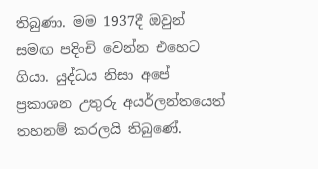තිබුණා. මම 1937දී ඔවුන් සමඟ පදිංචි වෙන්න එහෙට ගියා. යුද්ධය නිසා අපේ ප්‍රකාශන උතුරු අයර්ලන්තයෙත් තහනම් කරලයි තිබුණේ.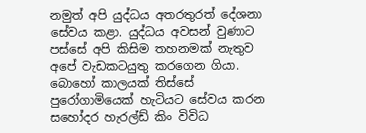නමුත් අපි යුද්ධය අතරතුරත් දේශනා සේවය කළා. යුද්ධය අවසන් වුණාට පස්සේ අපි කිසිම තහනමක් නැතුව අපේ වැඩකටයුතු කරගෙන ගියා. බොහෝ කාලයක් තිස්සේ පුරෝගාමියෙක් හැටියට සේවය කරන සහෝදර හැරල්ඩ් කිං විවිධ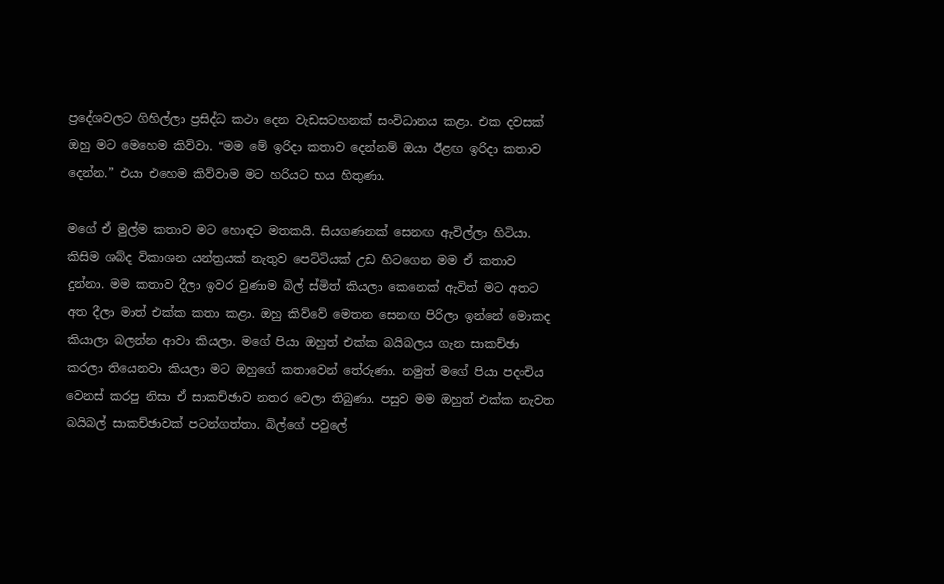ප්‍රදේශවලට ගිහිල්ලා ප්‍රසිද්ධ කථා දෙන වැඩසටහනක් සංවිධානය කළා. එක දවසක් ඔහු මට මෙහෙම කිව්වා. “මම මේ ඉරිදා කතාව දෙන්නම් ඔයා ඊළඟ ඉරිදා කතාව දෙන්න.” එයා එහෙම කිව්වාම මට හරියට භය හිතුණා.

මගේ ඒ මුල්ම කතාව මට හොඳට මතකයි. සියගණනක් සෙනඟ ඇවිල්ලා හිටියා. කිසිම ශබ්ද විකාශන යන්ත්‍රයක් නැතුව පෙට්ටියක් උඩ හිටගෙන මම ඒ කතාව දුන්නා. මම කතාව දීලා ඉවර වුණාම බිල් ස්මිත් කියලා කෙනෙක් ඇවිත් මට අතට අත දීලා මාත් එක්ක කතා කළා. ඔහු කිව්වේ මෙතන සෙනඟ පිරිලා ඉන්නේ මොකද කියාලා බලන්න ආවා කියලා. මගේ පියා ඔහුත් එක්ක බයිබලය ගැන සාකච්ඡා කරලා තියෙනවා කියලා මට ඔහුගේ කතාවෙන් තේරුණා. නමුත් මගේ පියා පදංචිය වෙනස් කරපු නිසා ඒ සාකච්ඡාව නතර වෙලා තිබුණා. පසුව මම ඔහුත් එක්ක නැවත බයිබල් සාකච්ඡාවක් පටන්ගත්තා. බිල්ගේ පවුලේ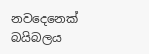නවදෙනෙක් බයිබලය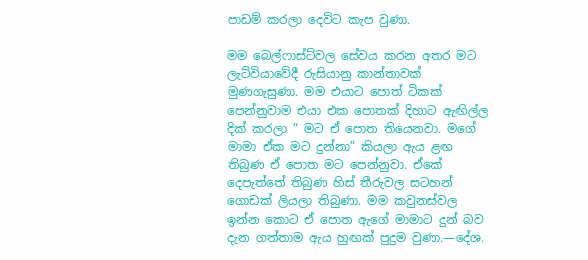පාඩම් කරලා දෙවිට කැප වුණා.

මම බෙල්ෆාස්ට්වල සේවය කරන අතර මට ලැට්වියාවේදී රුසියානු කාන්තාවක් මුණගැසුණා. මම එයාට පොත් ටිකක් පෙන්නුවාම එයා එක පොතක් දිහාට ඇඟිල්ල දික් කරලා “ මට ඒ පොත තියෙනවා. මගේ මාමා ඒක මට දුන්නා” කියලා ඇය ළඟ තිබුණ ඒ පොත මට පෙන්නුවා. ඒකේ දෙපැත්තේ තිබුණ හිස් තීරුවල සටහන් ගොඩක් ලියලා තිබුණා. මම කවුනස්වල ඉන්න කොට ඒ පොත ඇගේ මාමාට දුන් බව දැන ගත්තාම ඇය හුඟක් පුදුම වුණා.—දේශ.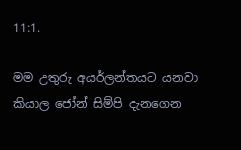11:1.

මම උතුරු අයර්ලන්තයට යනවා කියාල ජෝන් සිම්පි දැනගෙන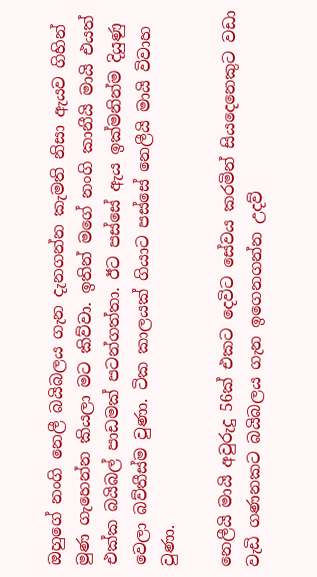ඔහුගේ නංගි නෙලී බයිබලය ගැන දැනගන්න කැමති නිසා ඇයව ගිහින් මුණ ගැහෙන්න කියලා මට කිව්වා. ඉතින් මගේ නංගි කානීයි මායි එයත් එක්ක බයිබල් පාඩමක් පටන්ගත්තා. ඊට පස්සේ ඇය ඉක්මනින්ම දියුණු වෙලා බව්තීස්ම වුණා. ටික කාලයක් ගියාට පස්සේ නෙලීයි මායි විවාහ වුණා.

නෙලීයි මායි අවුරුදු 56ක් එකට දෙවිට සේවය කරමින් සියදෙනෙකුට වඩා වැඩි ගණනකට බයිබලය ගැන ඉගෙනගන්න උදව්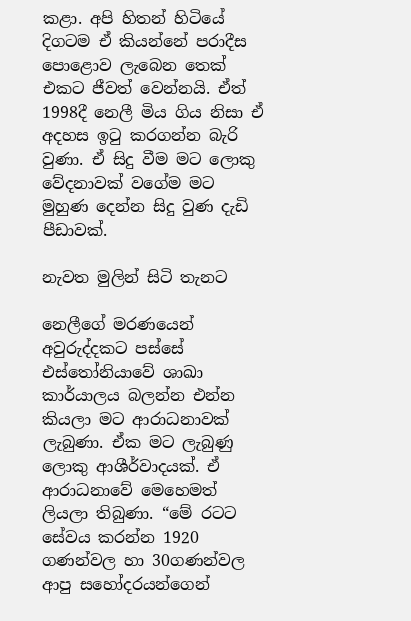කළා. අපි හිතන් හිටියේ දිගටම ඒ කියන්නේ පරාදීස පොළොව ලැබෙන තෙක් එකට ජීවත් වෙන්නයි. ඒත් 1998දී නෙලී මිය ගිය නිසා ඒ අදහස ඉටු කරගන්න බැරි වුණා. ඒ සිදු වීම මට ලොකු වේදනාවක් වගේම මට මුහුණ දෙන්න සිදු වුණ දැඩි පීඩාවක්.

නැවත මුලින් සිටි තැනට

නෙලීගේ මරණයෙන් අවුරුද්දකට පස්සේ එස්තෝනියාවේ ශාඛා කාර්යාලය බලන්න එන්න කියලා මට ආරාධනාවක් ලැබුණා. ඒක මට ලැබුණු ලොකු ආශීර්වාදයක්. ඒ ආරාධනාවේ මෙහෙමත් ලියලා තිබුණා. “මේ රටට සේවය කරන්න 1920 ගණන්වල හා 30ගණන්වල ආපු සහෝදරයන්ගෙන්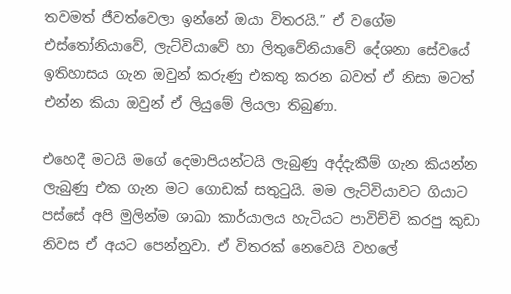තවමත් ජීවත්වෙලා ඉන්නේ ඔයා විතරයි.” ඒ වගේම එස්තෝනියාවේ, ලැට්වියාවේ හා ලිතුවේනියාවේ දේශනා සේවයේ ඉතිහාසය ගැන ඔවුන් කරුණු එකතු කරන බවත් ඒ නිසා මටත් එන්න කියා ඔවුන් ඒ ලියුමේ ලියලා තිබුණා.

එහෙදී මටයි මගේ දෙමාපියන්ටයි ලැබුණු අද්දැකීම් ගැන කියන්න ලැබුණු එක ගැන මට ගොඩක් සතුටුයි. මම ලැට්වියාවට ගියාට පස්සේ අපි මුලින්ම ශාඛා කාර්යාලය හැටියට පාවිච්චි කරපු කුඩා නිවස ඒ අයට පෙන්නුවා. ඒ විතරක් නෙවෙයි වහලේ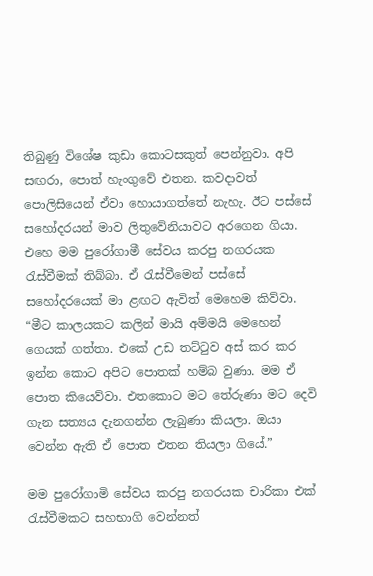තිබුණු විශේෂ කුඩා කොටසකුත් පෙන්නුවා. අපි සඟරා, පොත් හැංගුවේ එතන. කවදාවත් පොලිසියෙන් ඒවා හොයාගත්තේ නැහැ. ඊට පස්සේ සහෝදරයන් මාව ලිතුවේනියාවට අරගෙන ගියා. එහෙ මම පුරෝගාමී සේවය කරපු නගරයක රැස්වීමක් තිබ්බා. ඒ රැස්වීමෙන් පස්සේ සහෝදරයෙක් මා ළඟට ඇවිත් මෙහෙම කිව්වා. “මීට කාලයකට කලින් මායි අම්මයි මෙහෙන් ගෙයක් ගත්තා. එකේ උඩ තට්ටුව අස් කර කර ඉන්න කොට අපිට පොතක් හම්බ වුණා. මම ඒ පොත කියෙව්වා. එතකොට මට තේරුණා මට දෙවි ගැන සත්‍යය දැනගන්න ලැබුණා කියලා. ඔයා වෙන්න ඇති ඒ පොත එතන තියලා ගියේ.”

මම පුරෝගාමි සේවය කරපු නගරයක චාරිකා එක් රැස්වීමකට සහභාගි වෙන්නත්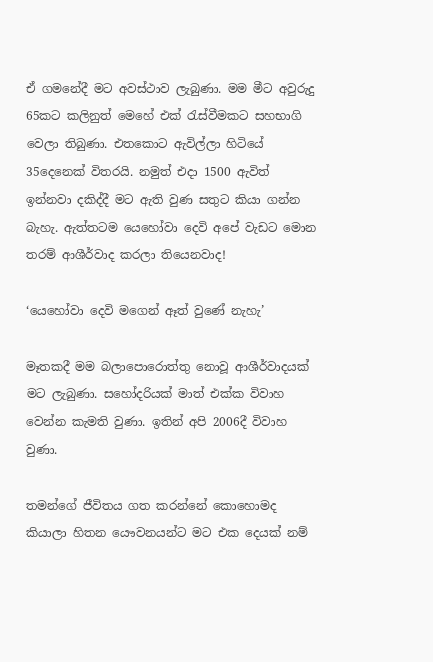ඒ ගමනේදී මට අවස්ථාව ලැබුණා. මම මීට අවුරුදු 65කට කලිනුත් මෙහේ එක් රැස්වීමකට සහභාගි වෙලා තිබුණා. එතකොට ඇවිල්ලා හිටියේ 35දෙනෙක් විතරයි. නමුත් එදා 1500 ඇවිත් ඉන්නවා දකිද්දී මට ඇති වුණ සතුට කියා ගන්න බැහැ. ඇත්තටම යෙහෝවා දෙවි අපේ වැඩට මොන තරම් ආශීර්වාද කරලා තියෙනවාද!

‘යෙහෝවා දෙවි මගෙන් ඈත් වුණේ නැහැ’

මෑතකදී මම බලාපොරොත්තු නොවූ ආශීර්වාදයක් මට ලැබුණා. සහෝදරියක් මාත් එක්ක විවාහ වෙන්න කැමති වුණා. ඉතින් අපි 2006දී විවාහ වුණා.

තමන්ගේ ජීවිතය ගත කරන්නේ කොහොමද කියාලා හිතන යෞවනයන්ට මට එක දෙයක් නම්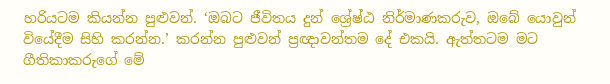හරියටම කියන්න පුළුවන්. ‘ඔබට ජීවිතය දුන් ශ්‍රේෂ්ඨ නිර්මාණකරුව, ඔබේ යොවුන් වියේදීම සිහි කරන්න.’ කරන්න පුළුවන් ප්‍රඥාවන්තම දේ එකයි. ඇත්තටම මට ගීතිකාකරුගේ මේ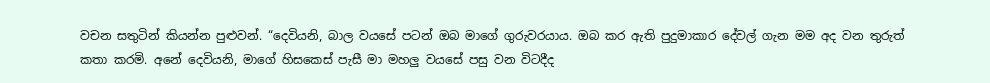වචන සතුටින් කියන්න පුළුවන්. “දෙවියනි, බාල වයසේ පටන් ඔබ මාගේ ගුරුවරයාය. ඔබ කර ඇති පුදුමාකාර දේවල් ගැන මම අද වන තුරුත් කතා කරමි. අනේ දෙවියනි, මාගේ හිසකෙස් පැසී මා මහලු වයසේ පසු වන විටදීද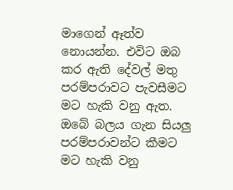මාගෙන් ඈත්ව නොයන්න. එවිට ඔබ කර ඇති දේවල් මතු පරම්පරාවට පැවසීමට මට හැකි වනු ඇත. ඔබේ බලය ගැන සියලු පරම්පරාවන්ට කීමට මට හැකි වනු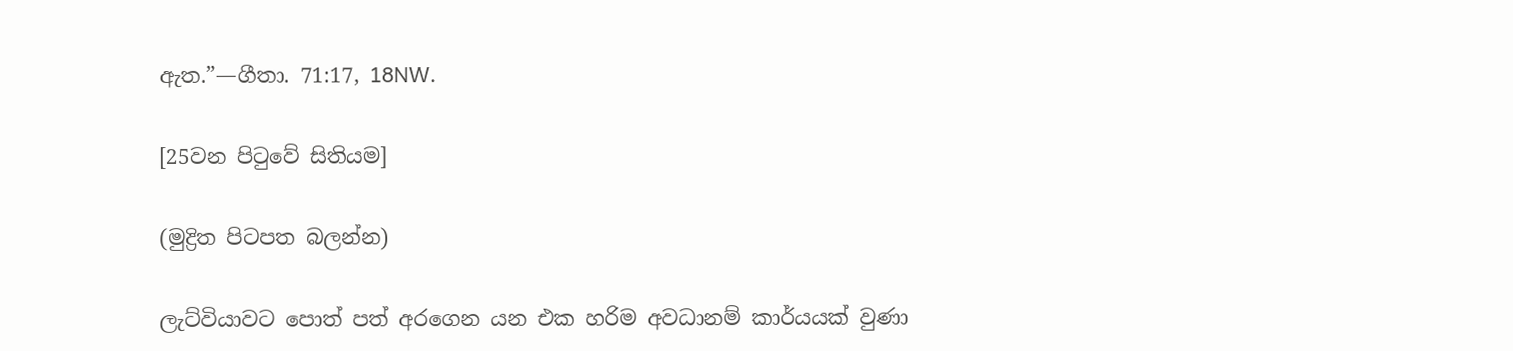ඇත.”—ගීතා. 71:17, 18NW.

[25වන පිටුවේ සිතියම]

(මුද්‍රිත පිටපත බලන්න)

ලැට්වියාවට පොත් පත් අරගෙන යන එක හරිම අවධානම් කාර්යයක් වුණා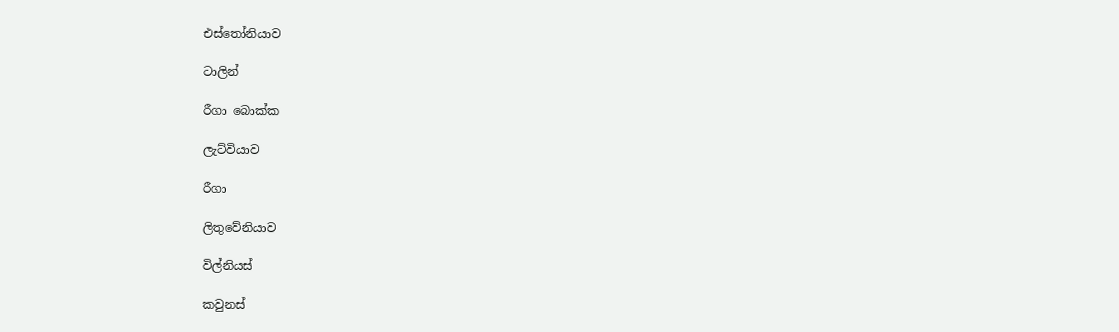එස්තෝනියාව

ටාලින්

රීගා බොක්ක

ලැට්වියාව

රීගා

ලිතුවේනියාව

විල්නියස්

කවුනස්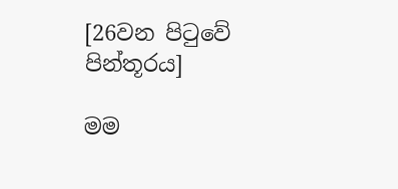[26වන පිටුවේ පින්තූරය]

මම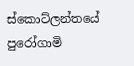ස්කොට්ලන්තයේ පුරෝගාමි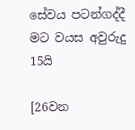සේවය පටන්ගද්දී මට වයස අවුරුදු 15යි

[26වන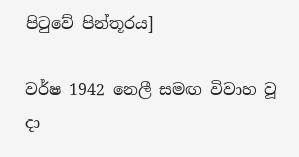පිටුවේ පින්තූරය]

වර්ෂ 1942 නෙලී සමඟ විවාහ වූ දා